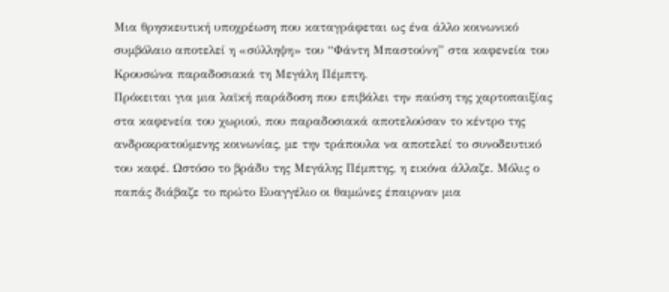Μια θρησκευτική υποχρέωση που καταγράφεται ως ένα άλλο κοινωνικό συμβόλαιο αποτελεί η «σύλληψη» του “Φάντη Μπαστούνη” στα καφενεία του Κρουσώνα παραδοσιακά τη Μεγάλη Πέμπτη.
Πρόκειται για μια λαϊκή παράδοση που επιβάλει την παύση της χαρτοπαιξίας στα καφενεία του χωριού, που παραδοσιακά αποτελούσαν το κέντρο της ανδροκρατούμενης κοινωνίας, με την τράπουλα να αποτελεί το συνοδευτικό του καφέ. Ωστόσο το βράδυ της Μεγάλης Πέμπτης, η εικόνα άλλαζε. Μόλις ο παπάς διάβαζε το πρώτο Ευαγγέλιο οι θαμώνες έπαιρναν μια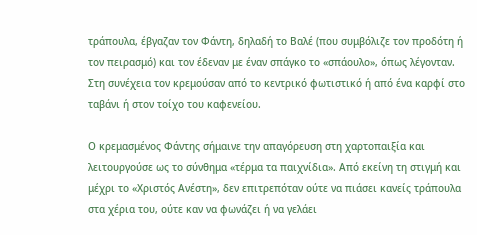τράπουλα, έβγαζαν τον Φάντη, δηλαδή το Βαλέ (που συμβόλιζε τον προδότη ή τον πειρασμό) και τον έδεναν με έναν σπάγκο το «σπάουλο», όπως λέγονταν. Στη συνέχεια τον κρεμούσαν από το κεντρικό φωτιστικό ή από ένα καρφί στο ταβάνι ή στον τοίχο του καφενείου.

Ο κρεμασμένος Φάντης σήμαινε την απαγόρευση στη χαρτοπαιξία και λειτουργούσε ως το σύνθημα «τέρμα τα παιχνίδια». Από εκείνη τη στιγμή και μέχρι το «Χριστός Ανέστη», δεν επιτρεπόταν ούτε να πιάσει κανείς τράπουλα στα χέρια του, ούτε καν να φωνάζει ή να γελάει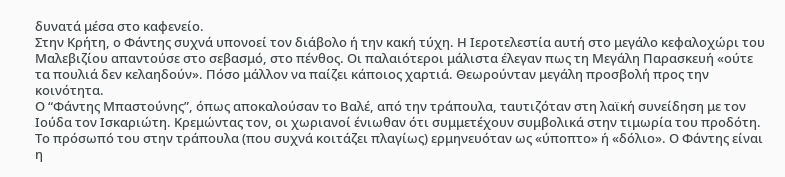δυνατά μέσα στο καφενείο.
Στην Κρήτη, ο Φάντης συχνά υπονοεί τον διάβολο ή την κακή τύχη. Η Ιεροτελεστία αυτή στο μεγάλο κεφαλοχώρι του Μαλεβιζίου απαντούσε στο σεβασμό, στο πένθος. Οι παλαιότεροι μάλιστα έλεγαν πως τη Μεγάλη Παρασκευή «ούτε τα πουλιά δεν κελαηδούν». Πόσο μάλλον να παίζει κάποιος χαρτιά. Θεωρούνταν μεγάλη προσβολή προς την κοινότητα.
Ο “Φάντης Μπαστούνης”, όπως αποκαλούσαν το Βαλέ, από την τράπουλα, ταυτιζόταν στη λαϊκή συνείδηση με τον Ιούδα τον Ισκαριώτη. Κρεμώντας τον, οι χωριανοί ένιωθαν ότι συμμετέχουν συμβολικά στην τιμωρία του προδότη. Το πρόσωπό του στην τράπουλα (που συχνά κοιτάζει πλαγίως) ερμηνευόταν ως «ύποπτο» ή «δόλιο». Ο Φάντης είναι η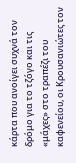κάρτα που ανοίγει συχνά τον δρόμο για το τζόγο και τις «μάχες» στο τραπέζι του καφενείου, οι Κρουσανιώτες τον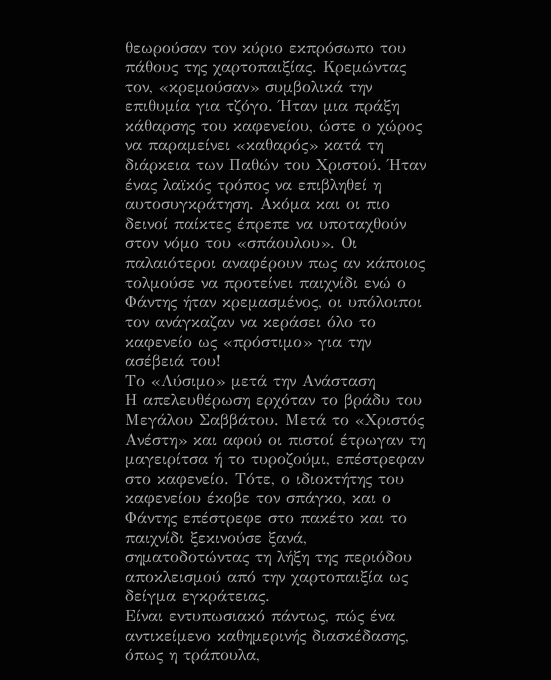θεωρούσαν τον κύριο εκπρόσωπο του πάθους της χαρτοπαιξίας. Κρεμώντας τον, «κρεμούσαν» συμβολικά την επιθυμία για τζόγο. Ήταν μια πράξη κάθαρσης του καφενείου, ώστε ο χώρος να παραμείνει «καθαρός» κατά τη διάρκεια των Παθών του Χριστού. Ήταν ένας λαϊκός τρόπος να επιβληθεί η αυτοσυγκράτηση. Ακόμα και οι πιο δεινοί παίκτες έπρεπε να υποταχθούν στον νόμο του «σπάουλου». Οι παλαιότεροι αναφέρουν πως αν κάποιος τολμούσε να προτείνει παιχνίδι ενώ ο Φάντης ήταν κρεμασμένος, οι υπόλοιποι τον ανάγκαζαν να κεράσει όλο το καφενείο ως «πρόστιμο» για την ασέβειά του!
Το «Λύσιμο» μετά την Ανάσταση
Η απελευθέρωση ερχόταν το βράδυ του Μεγάλου Σαββάτου. Μετά το «Χριστός Ανέστη» και αφού οι πιστοί έτρωγαν τη μαγειρίτσα ή το τυροζούμι, επέστρεφαν στο καφενείο. Τότε, ο ιδιοκτήτης του καφενείου έκοβε τον σπάγκο, και ο Φάντης επέστρεφε στο πακέτο και το παιχνίδι ξεκινούσε ξανά, σηματοδοτώντας τη λήξη της περιόδου αποκλεισμού από την χαρτοπαιξία ως δείγμα εγκράτειας.
Είναι εντυπωσιακό πάντως, πώς ένα αντικείμενο καθημερινής διασκέδασης, όπως η τράπουλα,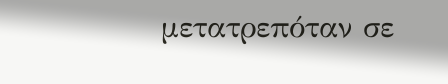μετατρεπόταν σε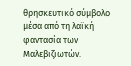θρησκευτικό σύμβολο μέσα από τη λαϊκή φαντασία των Μαλεβιζιωτών.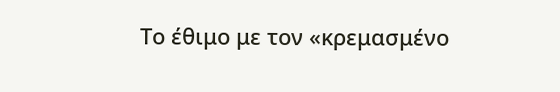Το έθιμο με τον «κρεμασμένο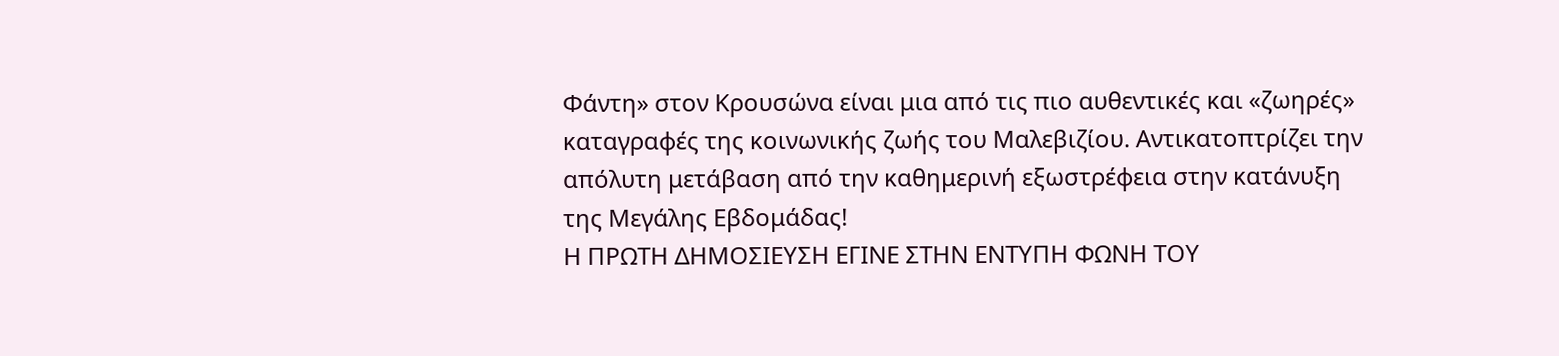Φάντη» στον Κρουσώνα είναι μια από τις πιο αυθεντικές και «ζωηρές» καταγραφές της κοινωνικής ζωής του Μαλεβιζίου. Αντικατοπτρίζει την απόλυτη μετάβαση από την καθημερινή εξωστρέφεια στην κατάνυξη της Μεγάλης Εβδομάδας!
Η ΠΡΩΤΗ ΔΗΜΟΣΙΕΥΣΗ ΕΓΙΝΕ ΣΤΗΝ ΕΝΤΥΠΗ ΦΩΝΗ ΤΟΥ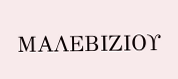ΜΑΛΕΒΙΖΙΟΥ